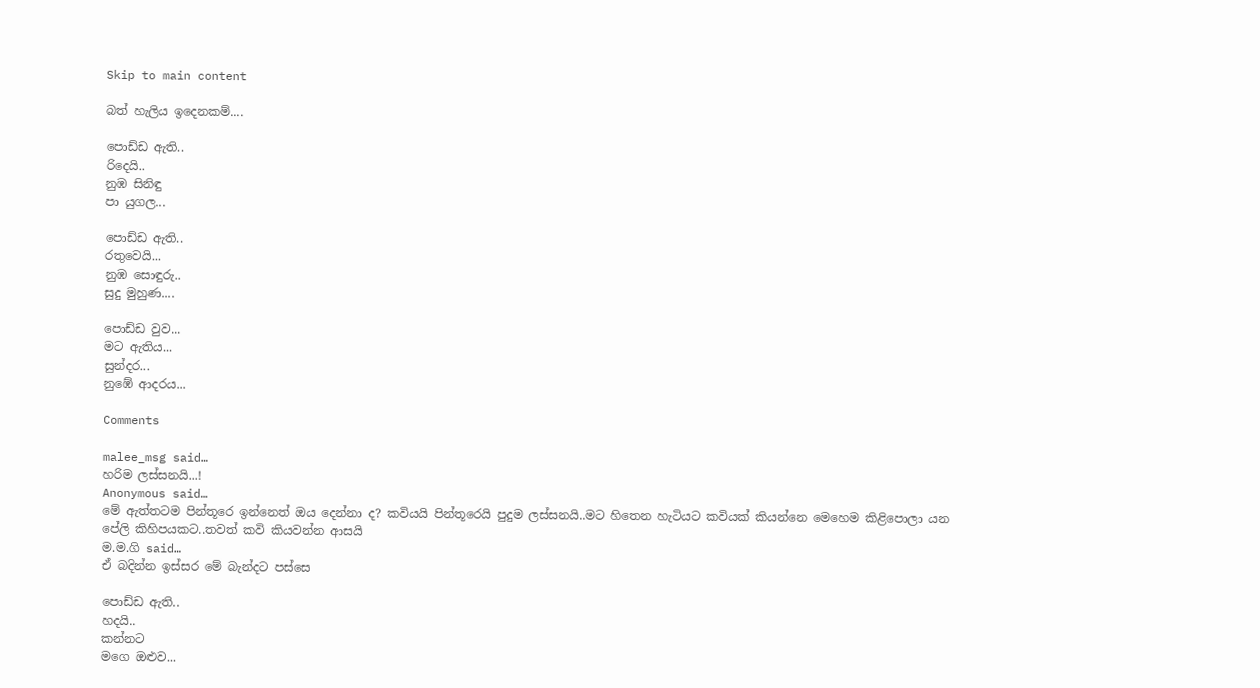Skip to main content

බත් හැලිය ඉදෙනකම්....

පොඩ්ඩ ඇති..
රිදෙයි..
නුඹ සිනිඳු
පා යුගල...

පොඩ්ඩ ඇති..
රතුවෙයි...
නුඹ සොඳුරු..
සුදු මුහුණ....

පොඩ්ඩ වුව...
මට ඇතිය...
සුන්දර...
නුඹේ ආදරය...

Comments

malee_msg said…
හරිම ලස්සනයි...!
Anonymous said…
මේ ඇත්තටම පින්තූරෙ ඉන්නෙත් ඔය දෙන්නා ද? කවියයි පින්තූරෙයි පුදුම ලස්සනයි..මට හිතෙන හැටියට කවියක් කියන්නෙ මෙහෙම කිළිපොලා යන පේලි කිහිපයකට..තවත් කවි කියවන්න ආසයි
ම.ම.ගි said…
ඒ බදින්න ඉස්සර මේ බැන්දට පස්සෙ

පොඩ්ඩ ඇති..
හදයි..
කන්නට
මගෙ ඔළුව...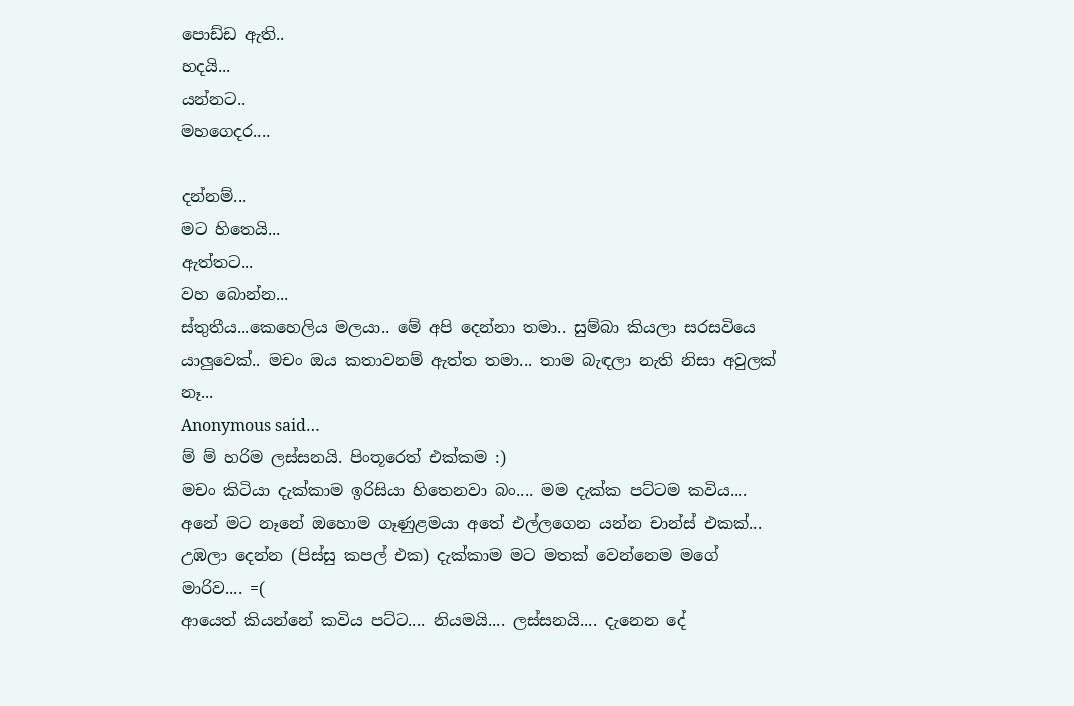පොඩ්ඩ ඇති..
හදයි...
යන්නට..
මහගෙදර....

දන්නම්...
මට හිතෙයි...
ඇත්තට...
වහ බොන්න...
ස්තුතීය...කෙහෙලිය මලයා.. මේ අපි දෙන්නා තමා.. සුම්බා කියලා සරසවියෙ යාලුවෙක්.. මචං ඔය කතාවනම් ඇත්ත තමා... තාම බැඳලා නැති නිසා අවුලක් නෑ...
Anonymous said…
ම් ම් හරිම ලස්සනයි. පිංතූරෙත් එක්කම :)
මචං කිටියා දැක්කාම ඉරිසියා හිතෙනවා බං.... මම දැක්ක පට්ටම කවිය.... අනේ මට නෑනේ ඔහොම ගෑණුළමයා අතේ එල්ලගෙන යන්න චාන්ස් එකක්... උඹලා දෙන්න (පිස්සු කපල් එක) දැක්කාම මට මතක් වෙන්නෙම මගේ මාරිව.... =(
ආයෙත් කියන්නේ කවිය පට්ට.... නියමයි.... ලස්සනයි.... දැනෙන දේ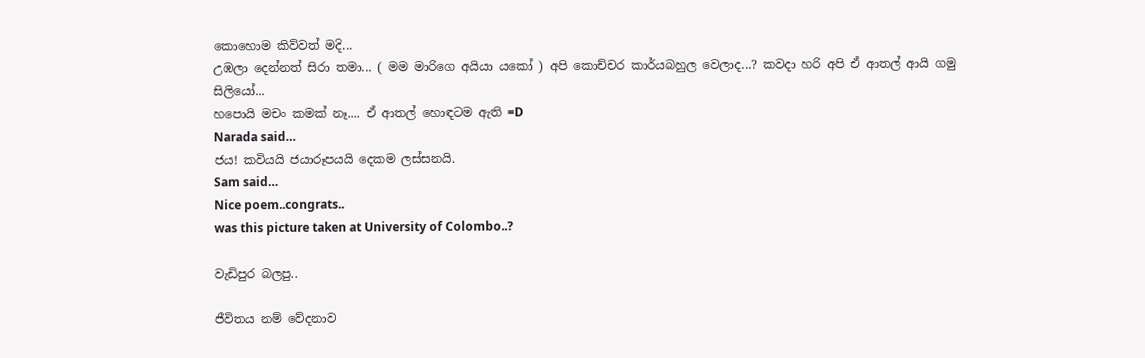කොහොම කිව්වත් මදි...
උඹලා දෙන්නත් සිරා තමා... ( මම මාරිගෙ අයියා යකෝ ) අපි කොච්චර කාර්යබහුල වෙලාද...? කවදා හරි අපි ඒ ආතල් ආයි ගමු සිලියෝ...
හපොයි මචං කමක් නෑ.... ඒ ආතල් හොඳටම ඇති =D
Narada said…
ජය! කවියයි ජයාරූපයයි දෙකම ලස්සනයි.
Sam said…
Nice poem..congrats..
was this picture taken at University of Colombo..?

වැඩිපුර බලපු..

ජීවිතය නම් වේදනාව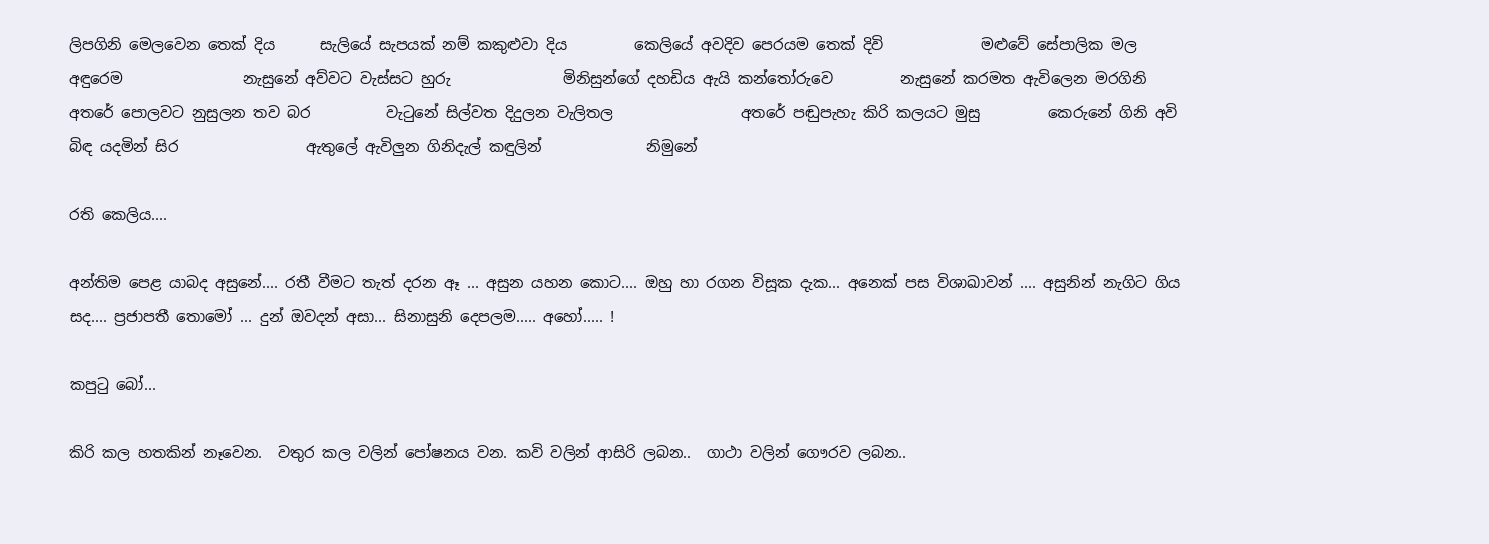ලිපගිනි මෙලවෙන තෙක් දිය      සැලියේ සැපයක් නම් කකුළුවා දිය         කෙලියේ අවදිව පෙරයම තෙක් දිවි             මළුවේ සේපාලික මල අඳුරෙම                නැසුනේ අව්වට වැස්සට හුරු               මිනිසුන්ගේ දහඩිය ඇයි කන්තෝරුවෙ         නැසුනේ කරමත ඇවිලෙන මරගිනි              අතරේ පොලවට නුසුලන තව බර          වැටුනේ සිල්වත දිදුලන වැලිතල                 අතරේ පඬුපැහැ කිරි කලයට මුසු         කෙරුනේ ගිනි අවි බිඳ යදමින් සිර                 ඇතුලේ ඇවිලුන ගිනිදැල් කඳුලින්              නිමුනේ

රති කෙලිය....

අන්තිම පෙළ යාබද අසුනේ.... රතී වීමට තැත් දරන ඈ ... අසුන යහන කොට.... ඔහු හා රගන විසූක දැක... අනෙක් පස විශාඛාවන් .... අසුනින් නැගිට ගිය සද.... ප්‍රජාපතී තොමෝ ... දුන් ඔවදන් අසා... සිනාසුනි දෙපලම..... අහෝ..... !

කපුටු බෝ...

කිරි කල හතකින් නෑවෙන.  වතුර කල වලින් පෝෂනය වන. කවි වලින් ආසිරි ලබන..  ගාථා වලින් ගෞරව ලබන..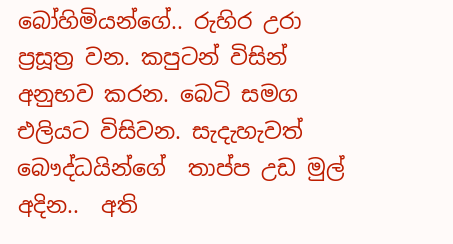බෝහිමියන්ගේ.. රුහිර උරා ප්‍රසූත්‍ර වන. කපුටන් විසින් අනුභව කරන. බෙටි සමග එලියට විසිවන. සැදැහැවත් බෞද්ධයින්ගේ  තාප්ප උඩ මුල් අදින..  අති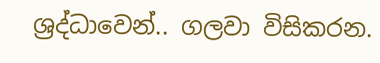ශ්‍රද්ධාවෙන්.. ගලවා විසිකරන.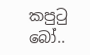කපුටු බෝ..